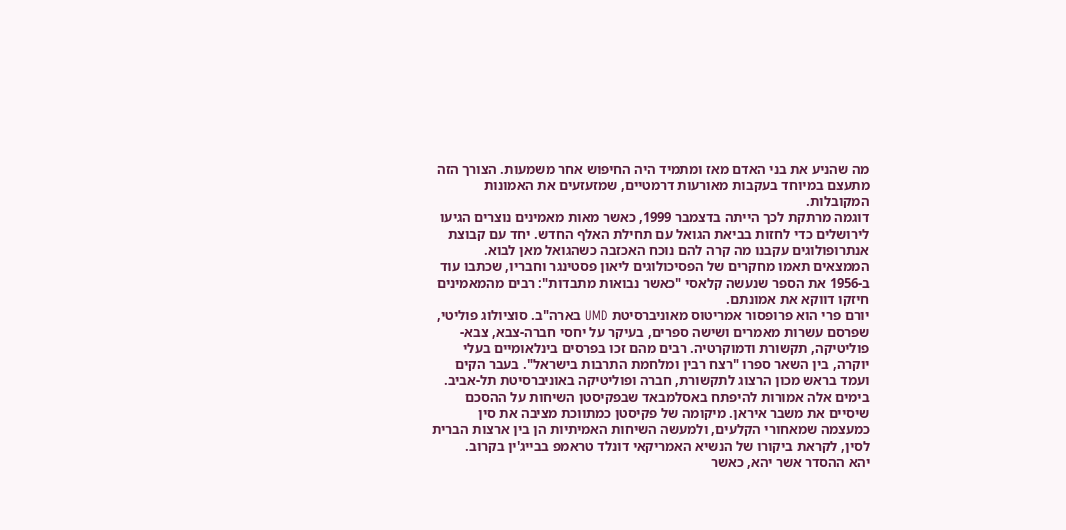מה שהניע את בני האדם מאז ומתמיד היה החיפוש אחר משמעות. הצורך הזה מתעצם במיוחד בעקבות מאורעות דרמטיים, שמזעזעים את האמונות המקובלות.
דוגמה מרתקת לכך הייתה בדצמבר 1999, כאשר מאות מאמינים נוצרים הגיעו לירושלים כדי לחזות בביאת הגואל עם תחילת האלף החדש. יחד עם קבוצת אנתרופולוגים עקבנו מה קרה להם נוכח האכזבה כשהגואל מאן לבוא. הממצאים תאמו מחקרים של הפסיכולוגים ליאון פסטינגר וחבריו, שכתבו עוד ב-1956 את הספר שנעשה קלאסי "כאשר נבואות מתבדות": רבים מהמאמינים חיזקו דווקא את אמונתם.
יורם פרי הוא פרופסור אמריטוס מאוניברסיטת UMD בארה"ב. סוציולוג פוליטי, שפרסם עשרות מאמרים ושישה ספרים, בעיקר על יחסי חברה-צבא, צבא-פוליטיקה, תקשורת ודמוקרטיה. רבים מהם זכו בפרסים בינלאומיים בעלי יוקרה, בין השאר ספרו "רצח רבין ומלחמת התרבות בישראל". בעבר הקים ועמד בראש מכון הרצוג לתקשורת, חברה ופוליטיקה באוניברסיטת תל-אביב.
בימים אלה אמורות להיפתח באסלמבאד שבפקיסטן השיחות על ההסכם שיסיים את משבר איראן. מיקומה של פקיסטן כמתווכת מציבה את סין כמעצמה שמאחורי הקלעים, ולמעשה השיחות האמיתיות הן בין ארצות הברית לסין, לקראת ביקורו של הנשיא האמריקאי דונלד טראמפ בבייג'ין בקרוב.
יהא ההסדר אשר יהא, כאשר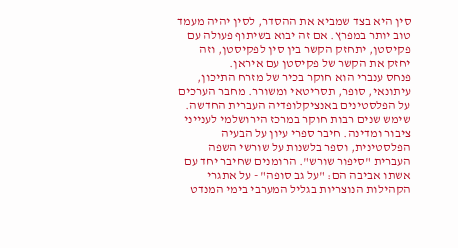סין היא בצד שמביא את ההסדר, לסין יהיה מעמד טוב יותר במפרץ. אם זה יבוא בשיתוף פעולה עם פקיסטן, יתחזק הקשר בין סין לפקיסטן, וזה יחזק את הקשר של פקיסטן עם איראן.
פנחס ענברי הוא חוקר בכיר של מזרח התיכון, עיתונאי, סופר, תסריטאי ומשורר. מחבר הערכים על הפלסטינים באנציקלופדיה העברית החדשה. שימש שנים רבות חוקר במרכז הירושלמי לענייני ציבור ומדינה. חיבר ספרי עיון על הבעיה הפלסטינית, וספר בלשנות על שורשי השפה העברית "סיפור שורש". הרומנים שחיבר יחד עם אשתו אביבה הם: "על גב סופה" - על אתגרי הקהילות הנוצריות בגליל המערבי בימי המנדט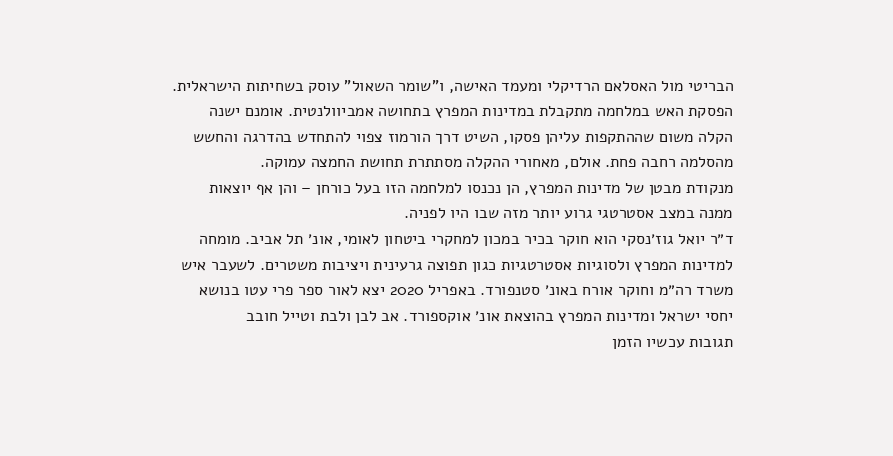הבריטי מול האסלאם הרדיקלי ומעמד האישה, ו"שומר השאול" עוסק בשחיתות הישראלית.
הפסקת האש במלחמה מתקבלת במדינות המפרץ בתחושה אמביוולנטית. אומנם ישנה הקלה משום שההתקפות עליהן פסקו, השיט דרך הורמוז צפוי להתחדש בהדרגה והחשש מהסלמה רחבה פחת. אולם, מאחורי ההקלה מסתתרת תחושת החמצה עמוקה.
מנקודת מבטן של מדינות המפרץ, הן נכנסו למלחמה הזו בעל כורחן – והן אף יוצאות ממנה במצב אסטרטגי גרוע יותר מזה שבו היו לפניה.
ד״ר יואל גוז׳נסקי הוא חוקר בכיר במכון למחקרי ביטחון לאומי, אונ׳ תל אביב. מומחה למדינות המפרץ ולסוגיות אסטרטגיות כגון תפוצה גרעינית ויציבות משטרים. לשעבר איש משרד רה״מ וחוקר אורח באונ׳ סטנפורד. באפריל 2020 יצא לאור ספר פרי עטו בנושא יחסי ישראל ומדינות המפרץ בהוצאת אונ׳ אוקספורד. אב לבן ולבת וטייל חובב
תגובות עכשיו הזמן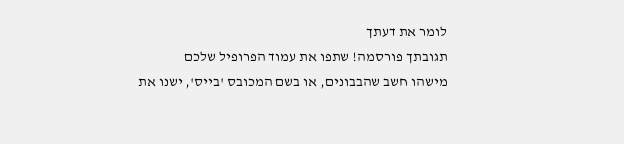לומר את דעתך
תגובתך פורסמה! שתפו את עמוד הפרופיל שלכם
מישהו חשב שהבבונים, או בשם המכובס 'בייס', ישנו את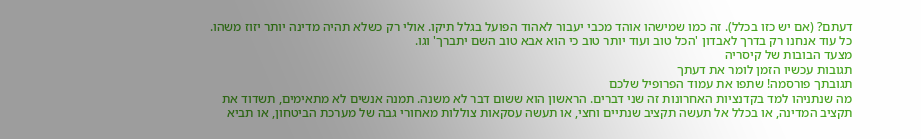דעתם? (אם יש כזו בכלל). זה כמו שמישהו אוהד מכבי יעבור לאהוד הפועל בגלל תיקו. אולי רק כשלא תהיה מדינה יותר יזוז משהו. כל עוד אנחנו רק בדרך לאבדון 'הכל טוב ועוד יותר טוב כי הוא אבא טוב השם יתברך' וגו.
מצעד הבובות של קיסריה
תגובות עכשיו הזמן לומר את דעתך
תגובתך פורסמה! שתפו את עמוד הפרופיל שלכם
מה שנתניהו למד בקדנציות האחרונות זה שני דברים. הראשון הוא ששום דבר לא משנה. תמנה אנשים לא מתאימים, תשדוד את תקציב המדינה, או בכלל אל תעשה תקציב שנתיים וחצי, או תעשה עסקאות צוללות מאחורי גבה של מערכת הביטחון, או תביא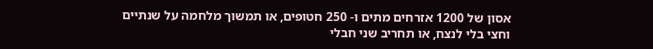אסון של 1200 אזרחים מתים ו- 250 חטופים, או תמשוך מלחמה על שנתיים וחצי בלי לנצח, או תחריב שני חבלי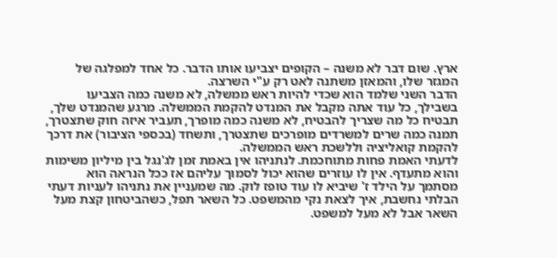ארץ. שום דבר לא משנה – הקופים יצביעו אותו הדבר. כל אחד למפלגה של המגזר שלו, והמאזן משתנה לאט רק ע"י השרצה.
הדבר השני שלמד הוא שכדי להיות ראש ממשלה, לא משנה כמה הצביעו בשבילך, כל עוד אתה מקבל את המנדט להקמת הממשלה. מרגע שהמנדט שלך, תבטיח כל מה שצריך להבטיח, לא משנה כמה מופרך, תעביר איזה חוק שתצטרך, תמנה כמה שרים למשרדים מופרכים שתצטרך, ותשחד (בכספי הציבור) את דרכך להקמת קואליציה וללשכת ראש הממשלה.
לדעתי האמת פחות מתוחכמת. לנתניהו אין באמת זמן לג'נגל בין מיליון משימות והוא מתעדף. אין לו עוזרים שהוא יכול לסמוך עליהם אז ככל הנראה הוא מסתמך על הילד ז' שיביא לו עוד טופז לוק. מה שמעניין את נתניהו לעניות דעתי הבלתי נחשבת, איך לצאת נקי מהמשפט. כל השאר תפל, כשהביטחון קצת מעל השאר אבל לא מעל למשפט.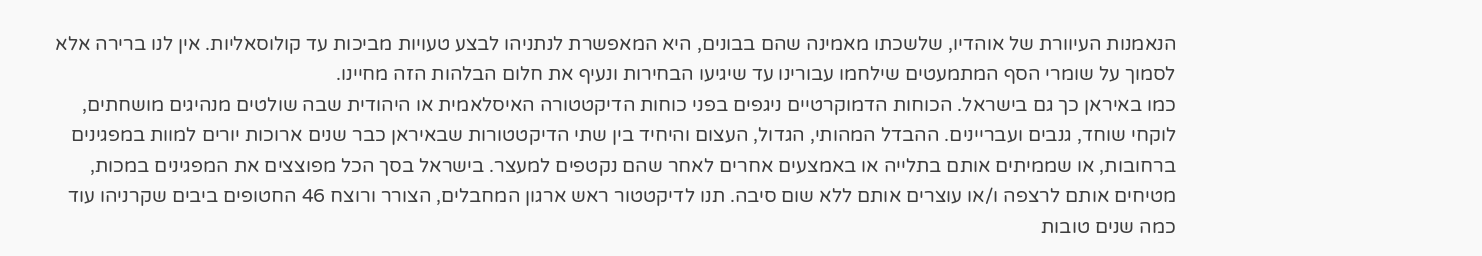הנאמנות העיוורת של אוהדיו, שלשכתו מאמינה שהם בבונים, היא המאפשרת לנתניהו לבצע טעויות מביכות עד קולוסאליות. אין לנו ברירה אלא לסמוך על שומרי הסף המתמעטים שילחמו עבורינו עד שיגיעו הבחירות ונעיף את חלום הבלהות הזה מחיינו.
כמו באיראן כך גם בישראל. הכוחות הדמוקרטיים ניגפים בפני כוחות הדיקטטורה האיסלאמית או היהודית שבה שולטים מנהיגים מושחתים, לוקחי שוחד, גנבים ועבריינים. ההבדל המהותי, הגדול, העצום והיחיד בין שתי הדיקטטורות שבאיראן כבר שנים ארוכות יורים למוות במפגינים ברחובות, או שממיתים אותם בתלייה או באמצעים אחרים לאחר שהם נקטפים למעצר. בישראל בסך הכל מפוצצים את המפגינים במכות, מטיחים אותם לרצפה ו/או עוצרים אותם ללא שום סיבה. תנו לדיקטטור ראש ארגון המחבלים, הצורר ורוצח 46 החטופים ביבים שקרניהו עוד כמה שנים טובות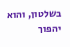בשלטון, והוא יהפוך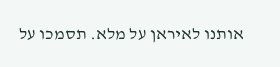אותנו לאיראן על מלא. תסמכו על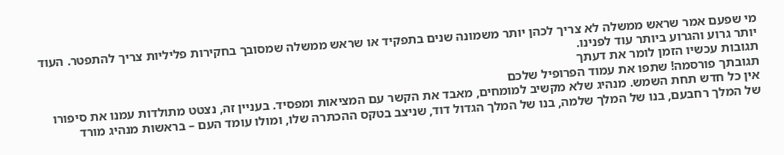מי שפעם אמר שראש ממשלה לא צריך לכהן יותר משמונה שנים בתפקיד או שראש ממשלה שמסובך בחקירות פליליות צריך להתפטר. העוד יותר גרוע והגרוע ביותר עוד לפנינו.
תגובות עכשיו הזמן לומר את דעתך
תגובתך פורסמה! שתפו את עמוד הפרופיל שלכם
אין כל חדש תחת השמש. מנהיג שלא מקשיב למומחים, מאבד את הקשר עם המציאות ומפסיד. בעניין זה, נצטט מתולדות עמנו את סיפורו של המלך רחבעם, בנו של המלך שלמה, בנו של המלך הגדול דוד, שניצב בטקס ההכתרה שלו, ומולו עומד העם – בראשות מנהיג מורד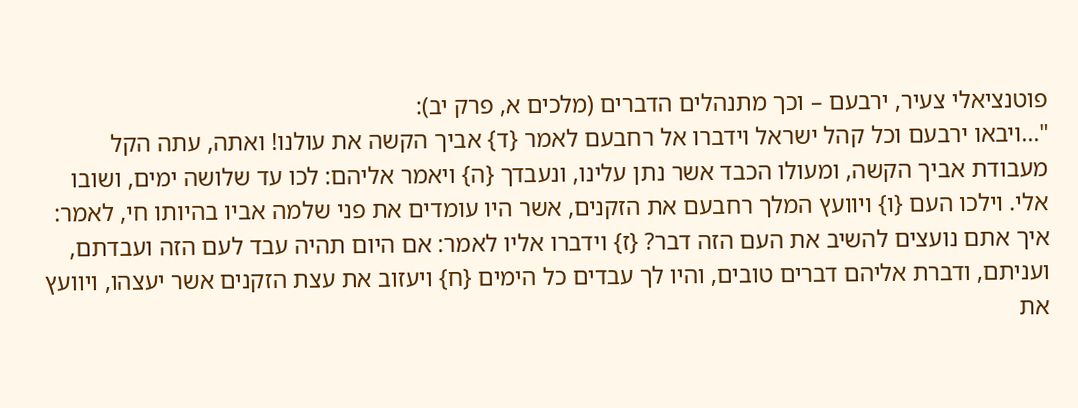פוטנציאלי צעיר, ירבעם – וכך מתנהלים הדברים (מלכים א, פרק יב):
"…ויבאו ירבעם וכל קהל ישראל וידברו אל רחבעם לאמר {ד} אביך הקשה את עולנו! ואתה, עתה הקל מעבודת אביך הקשה, ומעולו הכבד אשר נתן עלינו, ונעבדך {ה} ויאמר אליהם: לכו עד שלושה ימים, ושובו אלי. וילכו העם {ו} ויוועץ המלך רחבעם את הזקנים, אשר היו עומדים את פני שלמה אביו בהיותו חי, לאמר: איך אתם נועצים להשיב את העם הזה דבר? {ז} וידברו אליו לאמר: אם היום תהיה עבד לעם הזה ועבדתם, ועניתם, ודברת אליהם דברים טובים, והיו לך עבדים כל הימים {ח} ויעזוב את עצת הזקנים אשר יעצהו, ויוועץ את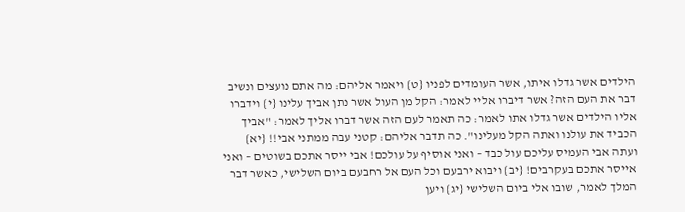הילדים אשר גדלו איתו, אשר העומדים לפניו {ט} ויאמר אליהם: מה אתם נועצים ונשיב דבר את העם הזה? אשר דיברו אליי לאמר: הקל מן העול אשר נתן אביך עלינו {י} וידברו אליו הילדים אשר גדלו אתו לאמר: כה תאמר לעם הזה אשר דברו אליך לאמר: "אביך הכביד את עולנו ואתה הקל מעלינו". כה תדבר אליהם: קטני עבה ממתני אבי!! {יא} ועתה אבי העמיס עליכם עול כבד – ואני אוסיף על עולכם! אבי ייסר אתכם בשוטים – ואני אייסר אתכם בעקרבים! {יב} ויבוא ירבעם וכל העם אל רחבעם ביום השלישי, כאשר דבר המלך לאמר, שובו אלי ביום השלישי {יג} ויען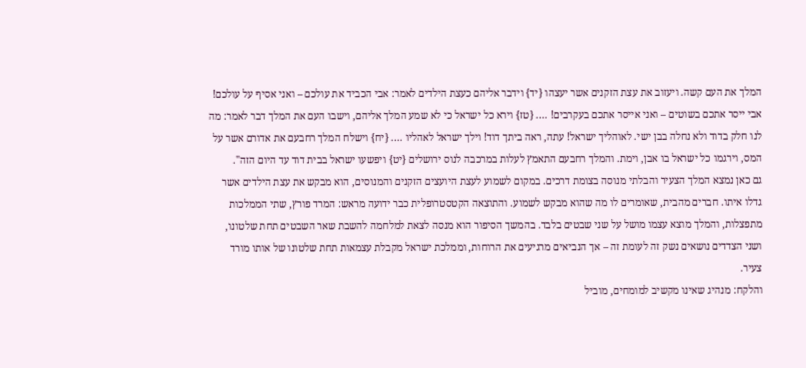המלך את העם קשה. ויעזוב את עצת הזקנים אשר יעצהו {יד} וידבר אליהם כעצת הילדים לאמר: אבי הכביד את עולכם – ואני אסיף על עולכם! אבי ייסר אתכם בשוטים – ואני אייסר אתכם בעקרבים! …. {טז} וירא כל ישראל כי לא שמע המלך אליהם, וישבו העם את המלך דבר לאמר: מה לנו חלק בדוד ולא נחלה בבן ישי. לאוהליך ישראל! עתה, ראה ביתך דוד! וילך ישראל לאהליו …. {יח} וישלח המלך רחבעם את אדורם אשר על המס, וירגמו כל ישראל בו אבן, וימת. והמלך רחבעם התאמץ לעלות במרכבה לנוס ירושלים {יט} ויפשעו ישראל בבית דוד עד היום הזה".
גם כאן נמצא המלך הצעיר והבלתי מנוסה בצומת דרכים. במקום לשמוע לעצת היועצים הזקנים והמנוסים, הוא מבקש את עצת הילדים אשר גדלו איתו. חברים מהבית, שאומרים לו מה שהוא מבקש לשמוע. והתוצאה הקטסטרופלית כבר ידועה מראש: המרד פורץ, שתי הממלכות מתפצלות, והמלך מוצא עצמו מושל על שני שבטים בלבד. בהמשך הסיפור הוא מנסה לצאת למלחמה להשבת שאר השבטים תחת שלטונו, ושני הצדדים נושאים נשק זה לעומת זה – אך הנביאים מרגיעים את הרוחות, וממלכת ישראל מקבלת עצמאות תחת שלטונו של אותו מורד צעיר.
והלקח: מנהיג שאינו מקשיב למומחים, מוביל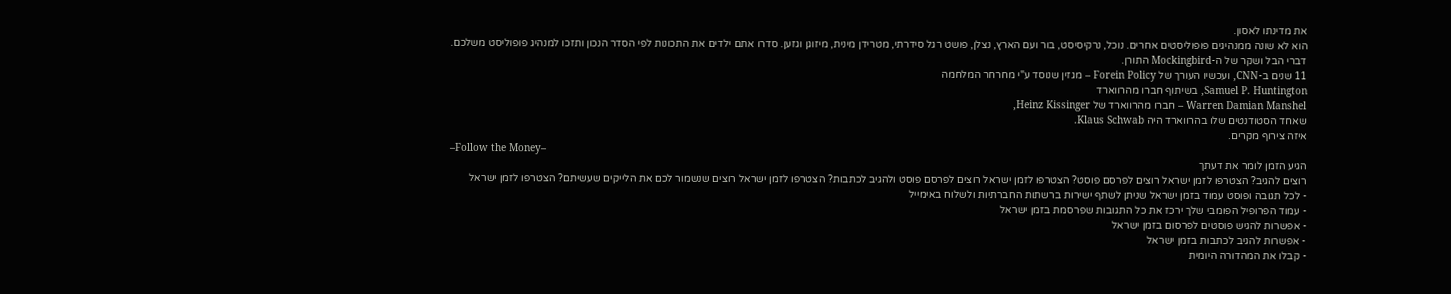את מדינתו לאסון.
הוא לא שונה ממנהיגים פופוליסטים אחרים. נוכל, נרקיסיסט, בור ועם הארץ, נצלן, פושט רגל סידרתי, מטרידן מינית, מיזוגן וגזען. סדרו אתם ילדים את התכונות לפי הסדר הנכון ותזכו למנהיג פופוליסט משלכם.
דברי הבל ושקר של ה-Mockingbird התורן.
11 שנים ב-CNN, ועכשיו העורך של Forein Policy – מגזין שנוסד ע"י מחרחר המלחמה
Samuel P. Huntington, בשיתוף חברו מהרווארד
Warren Damian Manshel – חברו מהרווארד של Heinz Kissinger,
שאחד הסטודנטים שלו בהרווארד היה Klaus Schwab.
איזה צירוף מקרים.
–Follow the Money–
הגיע הזמן לומר את דעתך
רוצים להגיב? הצטרפו לזמן ישראל רוצים לפרסם פוסט? הצטרפו לזמן ישראל רוצים לפרסם פוסט ולהגיב לכתבות? הצטרפו לזמן ישראל רוצים שנשמור לכם את הלייקים שעשיתם? הצטרפו לזמן ישראל
- לכל תגובה ופוסט עמוד בזמן ישראל שניתן לשתף ישירות ברשתות החברתיות ולשלוח באימייל
- עמוד הפרופיל הפומבי שלך ירכז את כל התגובות שפרסמת בזמן ישראל
- אפשרות להגיש פוסטים לפרסום בזמן ישראל
- אפשרות להגיב לכתבות בזמן ישראל
- קבלו את המהדורה היומית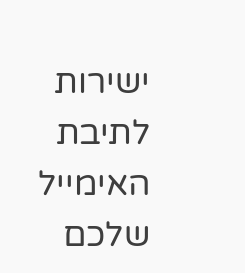ישירות לתיבת האימייל שלכם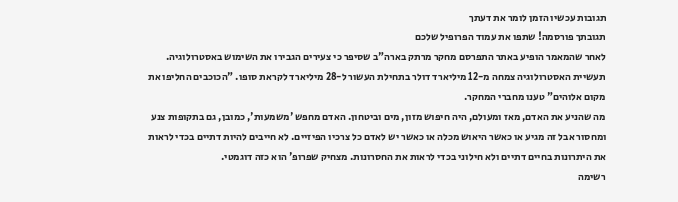תגובות עכשיו הזמן לומר את דעתך
תגובתך פורסמה! שתפו את עמוד הפרופיל שלכם
לאחר שהמאמר הופיע באתר התפרסם מחקר מרתק בארה"ב שסיפר כי צעירים הגבירו את השימוש באסטרולוגיה. תעשיית האסטרולוגיה צמחה מ-12 מיליארד דולר בתחילת העשור ל-28 מיליארד לקראת סופו. "הכוכבים החליפו את מקום אלוהים" טענו מחברי המחקר.
מה שהניע את האדם, מאז ומעולם, היה חיפוש מזון, מים וביטחון. האדם מחפש 'משמעות', כמובן, גם בתקופות צנע ומחסור אבל זה מגיע או כאשר היאוש מכלה או כאשר יש לאדם כל צרכיו הפיזיים. לא חייבים להיות דתיים בכדי לראות את היתרונות בחיים דתיים ולא חילוני בכדי לראות את החסרונות. מצחיק שפרופ' הוא כזה דוגמטי.
רשימה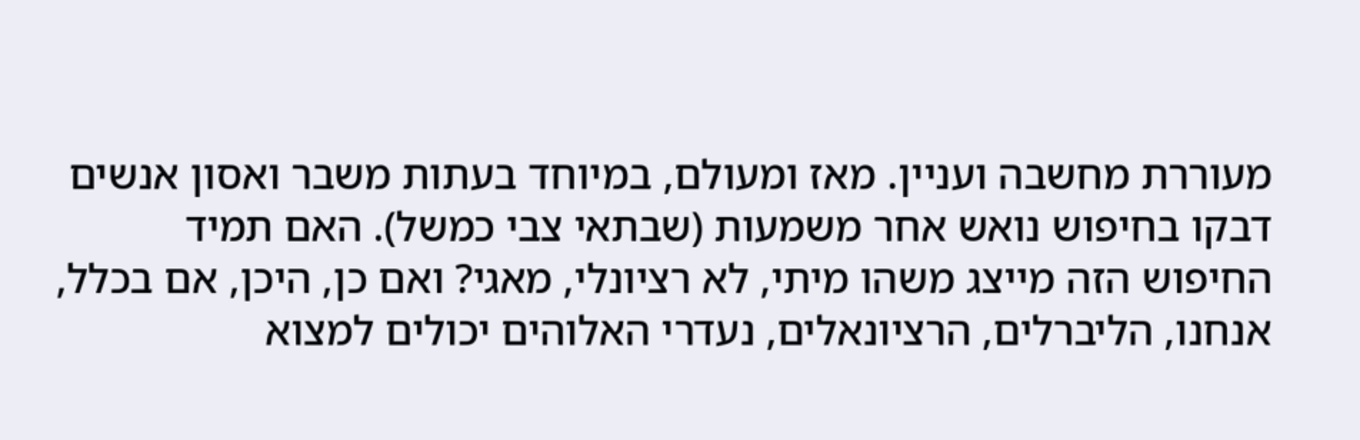מעוררת מחשבה ועניין. מאז ומעולם, במיוחד בעתות משבר ואסון אנשים דבקו בחיפוש נואש אחר משמעות (שבתאי צבי כמשל). האם תמיד החיפוש הזה מייצג משהו מיתי, לא רציונלי, מאגי? ואם כן, היכן, אם בכלל, אנחנו, הליברלים, הרציונאלים, נעדרי האלוהים יכולים למצוא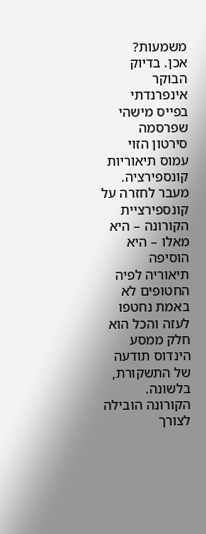משמעות?
אכן. בדיוק הבוקר אינפרנדתי בפייס מישהי שפרסמה סירטון הזוי עמוס תיאוריות קונספירציה. מעבר לחזרה על קונספירציית הקורונה – היא מאלו – היא הוסיפה תיאוריה לפיה החטופים לא באמת נחטפו לעזה והכל הוא חלק ממסע הינדוס תודעה של התשקורת, בלשונה. הקורונה הובילה לצורך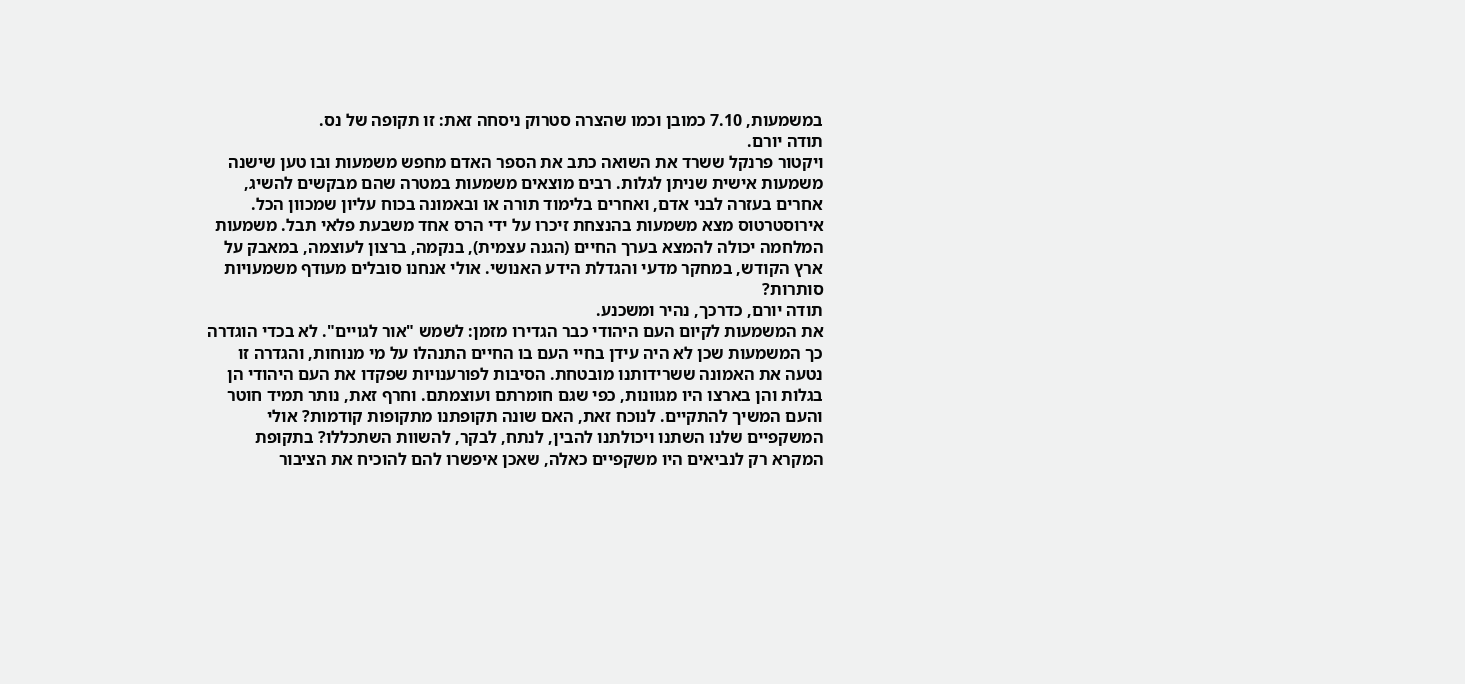במשמעות, 7.10 כמובן וכמו שהצרה סטרוק ניסחה זאת: זו תקופה של נס.
תודה יורם.
ויקטור פרנקל ששרד את השואה כתב את הספר האדם מחפש משמעות ובו טען שישנה משמעות אישית שניתן לגלות. רבים מוצאים משמעות במטרה שהם מבקשים להשיג, אחרים בעזרה לבני אדם, ואחרים בלימוד תורה או ובאמונה בכוח עליון שמכוון הכל. אירוסטרטוס מצא משמעות בהנצחת זיכרו על ידי הרס אחד משבעת פלאי תבל. משמעות המלחמה יכולה להמצא בערך החיים (הגנה עצמית), בנקמה, ברצון לעוצמה, במאבק על ארץ הקודש, במחקר מדעי והגדלת הידע האנושי. אולי אנחנו סובלים מעודף משמעויות סותרות?
תודה יורם, כדרכך, נהיר ומשכנע.
את המשמעות לקיום העם היהודי כבר הגדירו מזמן: לשמש "אור לגויים". לא בכדי הוגדרה כך המשמעות שכן לא היה עידן בחיי העם בו החיים התנהלו על מי מנוחות, והגדרה זו נטעה את האמונה ששרידותנו מובטחת. הסיבות לפורענויות שפקדו את העם היהודי הן בגלות והן בארצו היו מגוונות, כפי שגם חומרתם ועוצמתם. וחרף זאת, נותר תמיד חוטר והעם המשיך להתקיים. לנוכח זאת, האם שונה תקופתנו מתקופות קודמות? אולי המשקפיים שלנו השתנו ויכולתנו להבין, לנתח, לבקר, להשוות השתכללו? בתקופת המקרא רק לנביאים היו משקפיים כאלה, שאכן איפשרו להם להוכיח את הציבור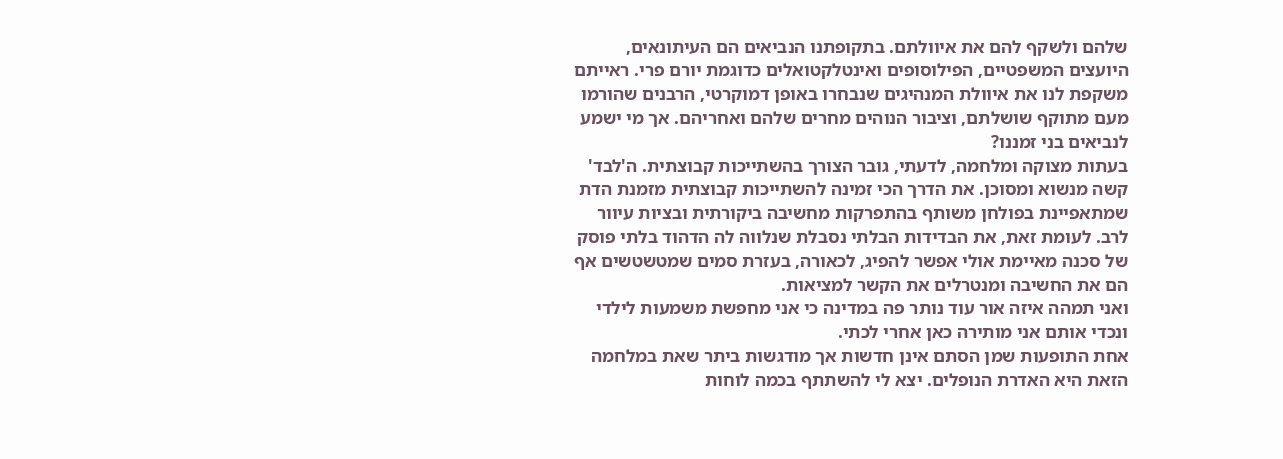שלהם ולשקף להם את איוולתם. בתקופתנו הנביאים הם העיתונאים, היועצים המשפטיים, הפילוסופים ואינטלקטואלים כדוגמת יורם פרי. ראייתם משקפת לנו את איוולת המנהיגים שנבחרו באופן דמוקרטי, הרבנים שהורמו מעם מתוקף שושלתם, וציבור הנוהים מחרים שלהם ואחריהם. אך מי ישמע לנביאים בני זמננו?
בעתות מצוקה ומלחמה, לדעתי, גובר הצורך בהשתייכות קבוצתית. ה'לבד' קשה מנשוא ומסוכן. את הדרך הכי זמינה להשתייכות קבוצתית מזמנת הדת שמתאפיינת בפולחן משותף בהתפרקות מחשיבה ביקורתית ובציות עיוור לרב. לעומת זאת, את הבדידות הבלתי נסבלת שנלווה לה הדהוד בלתי פוסק של סכנה מאיימת אולי אפשר להפיג, לכאורה, בעזרת סמים שמטשטשים אף הם את החשיבה ומנטרלים את הקשר למציאות.
ואני תמהה איזה אור עוד נותר פה במדינה כי אני מחפשת משמעות לילדי ונכדי אותם אני מותירה כאן אחרי לכתי.
אחת התופעות שמן הסתם אינן חדשות אך מודגשות ביתר שאת במלחמה הזאת היא האדרת הנופלים. יצא לי להשתתף בכמה לוחות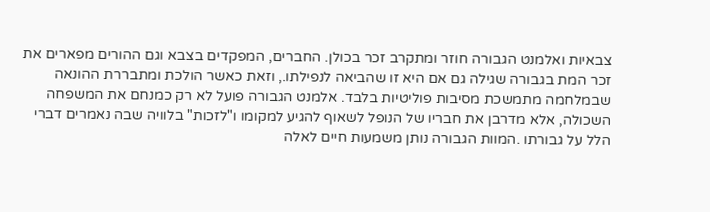צבאיות ואלמנט הגבורה חוזר ומתקרב זכר בכולן. החברים, המפקדים בצבא וגם ההורים מפארים את זכר המת בגבורה שגילה גם אם היא זו שהביאה לנפילתו., וזאת כאשר הולכת ומתבררת ההונאה שבמלחמה מתמשכת מסיבות פוליטיות בלבד. אלמנט הגבורה פועל לא רק כמנחם את המשפחה השכולה, אלא מדרבן את חבריו של הנופל לשאוף להגיע למקומו ו"לזכות" בלוויה שבה נאמרים דברי הלל על גבורתו .המוות הגבורה נותן משמעות חיים לאלה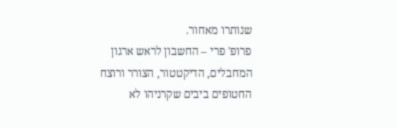שנותרו מאחור.
פרופ' פרי – החשבון לראש ארגון המחבלים, הדיקטטור, הצורר ורוצח החטופים ביבים שקרניהו לא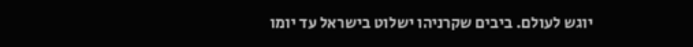יוגש לעולם. ביבים שקרניהו ישלוט בישראל עד יומו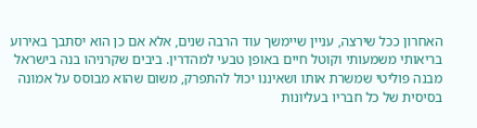האחרון ככל שירצה, עניין שיימשך עוד הרבה שנים, אלא אם כן הוא יסתבך באירוע בריאותי משמעותי וקוטל חיים באופן טבעי למהדרין. ביבים שקרניהו בנה בישראל מבנה פוליטי שמשרת אותו ושאיננו יכול להתפרק, משום שהוא מבוסס על אמונה בסיסית של כל חבריו בעליונות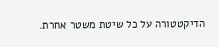הדיקטטורה על כל שיטת משטר אחרת.